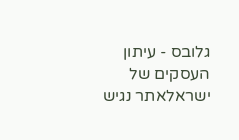גלובס - עיתון העסקים של ישראלאתר נגיש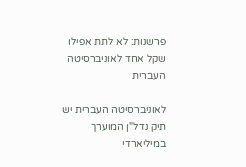פרשנות: לא לתת אפילו שקל אחד לאוניברסיטה העברית

לאוניברסיטה העברית יש תיק נדל"ן המוערך במיליארדי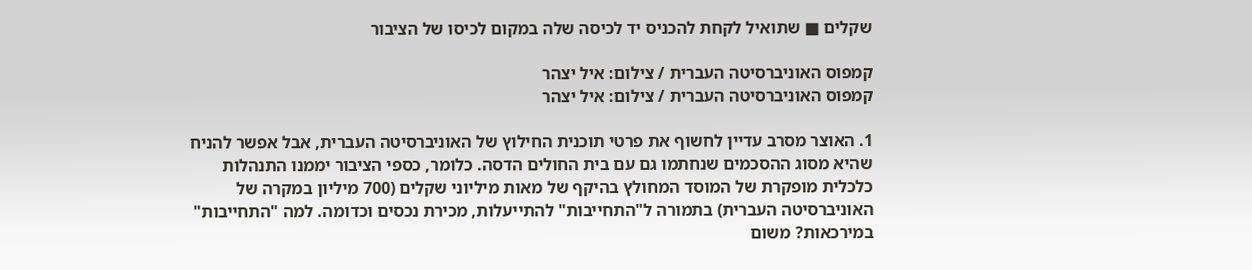שקלים ■ שתואיל לקחת להכניס יד לכיסה שלה במקום לכיסו של הציבור

קמפוס האוניברסיטה העברית / צילום: איל יצהר
קמפוס האוניברסיטה העברית / צילום: איל יצהר

1. האוצר מסרב עדיין לחשוף את פרטי תוכנית החילוץ של האוניברסיטה העברית, אבל אפשר להניח שהיא מסוג ההסכמים שנחתמו גם עם בית החולים הדסה. כלומר, כספי הציבור יממנו התנהלות כלכלית מופקרת של המוסד המחולץ בהיקף של מאות מיליוני שקלים (700 מיליון במקרה של האוניברסיטה העברית) בתמורה ל"התחייבות" להתייעלות, מכירת נכסים וכדומה. למה "התחייבות" במירכאות? משום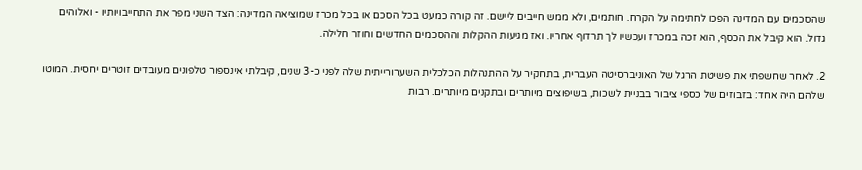שהסכמים עם המדינה הפכו לחתימה על הקרח. חותמים, ולא ממש חייבים ליישם. זה קורה כמעט בכל הסכם או בכל מכרז שמוציאה המדינה: הצד השני מפר את התחייבויותיו - ואלוהים גדול. הוא קיבל את הכסף, הוא זכה במכרז ועכשיו לך תרדוף אחריו. ואז מגיעות ההקלות וההסכמים החדשים וחוזר חלילה.

2. לאחר שחשפתי את פשיטת הרגל של האוניברסיטה העברית, בתחקיר על ההתנהלות הכלכלית השערורייתית שלה לפני כ-3 שנים, קיבלתי אינספור טלפונים מעובדים זוטרים יחסית. המוטו שלהם היה אחד: בזבוזים של כספי ציבור בבניית לשכות, בשיפוצים מיותרים ובתקנים מיותרים. רבות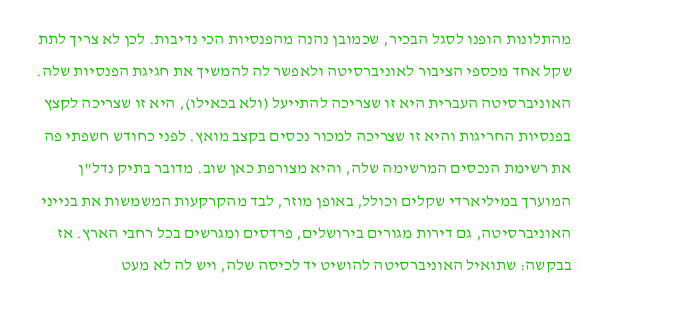מהתלונות הופנו לסגל הבכיר, שכמובן נהנה מהפנסיות הכי נדיבות. לכן לא צריך לתת שקל אחד מכספי הציבור לאוניברסיטה ולאפשר לה להמשיך את חגיגת הפנסיות שלה. האוניברסיטה העברית היא זו שצריכה להתייעל (ולא בכאילו), היא זו שצריכה לקצץ בפנסיות החריגות והיא זו שצריכה למכור נכסים בקצב מואץ. לפני כחודש חשפתי פה את רשימת הנכסים המרשימה שלה, והיא מצורפת כאן שוב. מדובר בתיק נדל"ן המוערך במיליארדי שקלים וכולל, באופן מוזר, לבד מהקרקעות המשמשות את בנייני האוניברסיטה, גם דירות מגורים בירושלים, פרדסים ומגרשים בכל רחבי הארץ. אז בבקשה: שתואיל האוניברסיטה להושיט יד לכיסה שלה, ויש לה לא מעט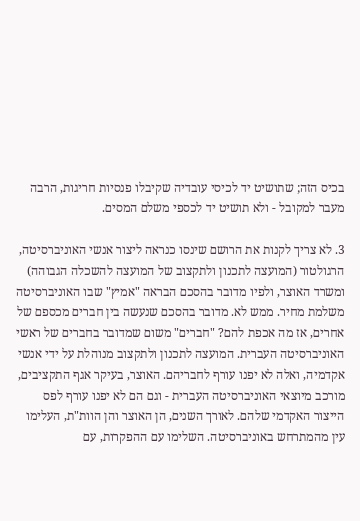בכיס הזה; שתושיט יד לכיסי עובדיה שקיבלו פנסיות חריגות, הרבה מעבר למקובל - ולא תושיט יד לכספי משלם המסים.

3. לא צריך לקנות את הרושם שינסו כנראה ליצור אנשי האוניברסיטה, הרגולטור (המועצה לתכנון ולתקצוב של המועצה להשכלה הגבוהה) ומשרד האוצר, ולפיו מדובר בהסכם הבראה "אמיץ" שבו האוניברסיטה משלמת מחיר. ממש לא. מדובר בהסכם שנעשה בין חברים מכספם של אחרים, אז מה אכפת להם? "חברים" משום שמדובר בחברים של ראשי האוניברסיטה העברית. המועצה לתכנון ולתקצוב מנוהלת על ידי אנשי אקדמיה, ואלה לא יפנו עורף לחבריהם. האוצר, בעיקר אגף התקציבים, מורכב מיוצאי האוניברסיטה העברית - וגם הם לא יפנו עורף לפס הייצור האקדמי שלהם. לאורך השנים, הן האוצר והן הוות"ת, העלימו עין מהמתרחש באוניברסיטה. השלימו עם ההפקרות, עם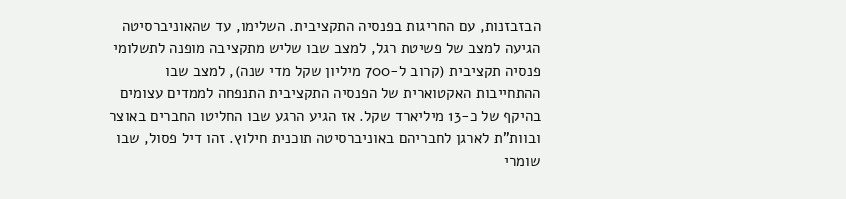הבזבזנות, עם החריגות בפנסיה התקציבית. השלימו, עד שהאוניברסיטה הגיעה למצב של פשיטת רגל, למצב שבו שליש מתקציבה מופנה לתשלומי פנסיה תקציבית (קרוב ל-700 מיליון שקל מדי שנה), למצב שבו ההתחייבות האקטוארית של הפנסיה התקציבית התנפחה לממדים עצומים בהיקף של כ-13 מיליארד שקל. אז הגיע הרגע שבו החליטו החברים באוצר ובוות"ת לארגן לחבריהם באוניברסיטה תוכנית חילוץ. זהו דיל פסול, שבו שומרי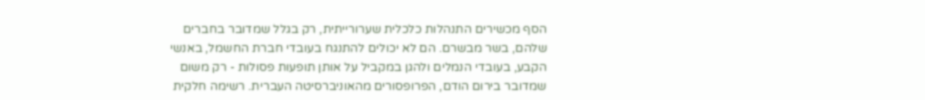הסף מכשירים התנהלות כלכלית שערורייתית, רק בגלל שמדובר בחברים שלהם, בשר מבשרם. הם לא יכולים להתנגח בעובדי חברת החשמל, באנשי הקבע, בעובדי הנמלים ולהגן במקביל על אותן תופעות פסולות - רק משום שמדובר בירום הודם, הפרופסורים מהאוניברסיטה העברית. רשימה חלקית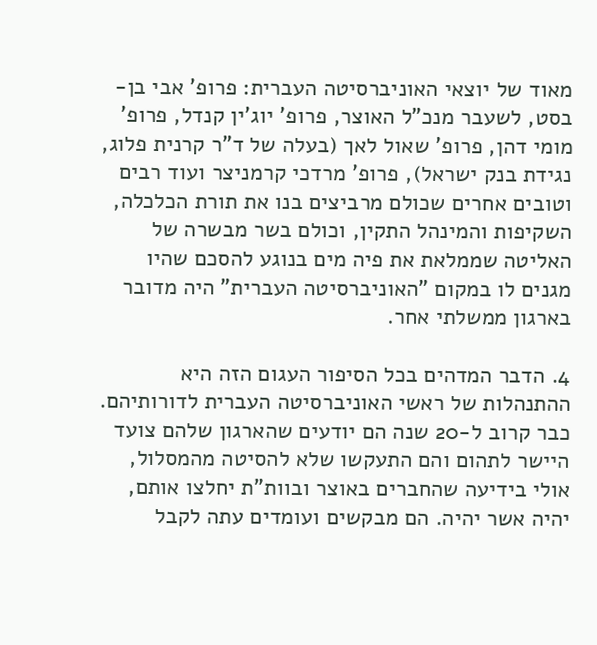מאוד של יוצאי האוניברסיטה העברית: פרופ' אבי בן-בסט, לשעבר מנכ"ל האוצר, פרופ' יוג'ין קנדל, פרופ' מומי דהן, פרופ' שאול לאך (בעלה של ד"ר קרנית פלוג, נגידת בנק ישראל), פרופ' מרדכי קרמניצר ועוד רבים וטובים אחרים שכולם מרביצים בנו את תורת הכלכלה, השקיפות והמינהל התקין, וכולם בשר מבשרה של האליטה שממלאת את פיה מים בנוגע להסכם שהיו מגנים לו במקום "האוניברסיטה העברית" היה מדובר בארגון ממשלתי אחר.

4. הדבר המדהים בכל הסיפור העגום הזה היא ההתנהלות של ראשי האוניברסיטה העברית לדורותיהם. כבר קרוב ל-20 שנה הם יודעים שהארגון שלהם צועד היישר לתהום והם התעקשו שלא להסיטה מהמסלול, אולי בידיעה שהחברים באוצר ובוות"ת יחלצו אותם, יהיה אשר יהיה. הם מבקשים ועומדים עתה לקבל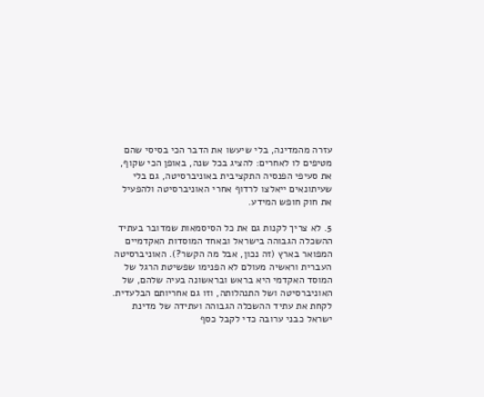עזרה מהמדינה, בלי שיעשו את הדבר הכי בסיסי שהם מטיפים לו לאחרים: להציג בכל שנה, באופן הכי שקוף, את סעיפי הפנסיה התקציבית באוניברסיטה, גם בלי שעיתונאים ייאלצו לרדוף אחרי האוניברסיטה ולהפעיל את חוק חופש המידע.

5. לא צריך לקנות גם את כל הסיסמאות שמדובר בעתיד ההשכלה הגבוהה בישראל ובאחד המוסדות האקדמיים המפואר בארץ (זה נכון, אבל מה הקשר?). האוניברסיטה העברית וראשיה מעולם לא הפנימו שפשיטת הרגל של המוסד האקדמי היא בראש ובראשונה בעיה שלהם, של האוניברסיטה ושל התנהלותה, וזו גם אחריותם הבלעדית. לקחת את עתיד ההשכלה הגבוהה ועתידה של מדינת ישראל כבני ערובה כדי לקבל כסף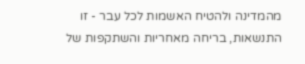מהמדינה ולהטיח האשמות לכל עבר - זו התנשאות, בריחה מאחריות והשתקפות של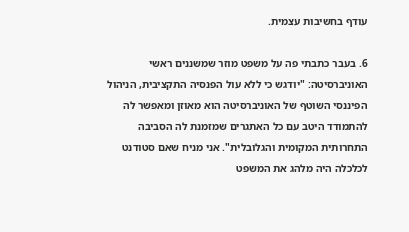עודף בחשיבות עצמית.

6. בעבר כתבתי פה על משפט מוזר שמשננים ראשי האוניברסיטה: "יודגש כי ללא עול הפנסיה התקציבית, הניהול הפיננסי השוטף של האוניברסיטה הוא מאוזן ומאפשר לה להתמודד היטב עם כל האתגרים שמזמנת לה הסביבה התחרותית המקומית והגלובלית". אני מניח שאם סטודנט לכלכלה היה מלהג את המשפט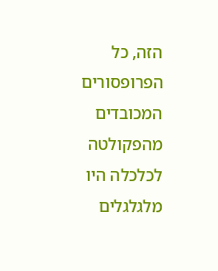הזה, כל הפרופסורים המכובדים מהפקולטה לכלכלה היו מלגלגלים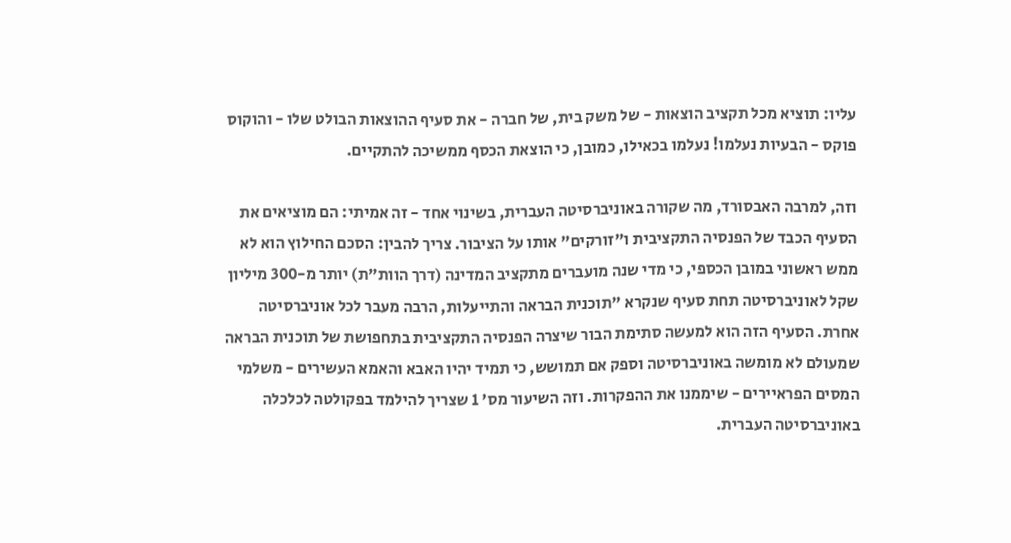עליו: תוציא מכל תקציב הוצאות - של משק בית, של חברה - את סעיף ההוצאות הבולט שלו - והוקוס פוקס - הבעיות נעלמו! נעלמו בכאילו, כמובן, כי הוצאת הכסף ממשיכה להתקיים.

וזה, למרבה האבסורד, מה שקורה באוניברסיטה העברית, בשינוי אחד - זה אמיתי: הם מוציאים את הסעיף הכבד של הפנסיה התקציבית ו"זורקים" אותו על הציבור. צריך להבין: הסכם החילוץ הוא לא ממש ראשוני במובן הכספי, כי מדי שנה מועברים מתקציב המדינה (דרך הוות"ת) יותר מ-300 מיליון שקל לאוניברסיטה תחת סעיף שנקרא "תוכנית הבראה והתייעלות, הרבה מעבר לכל אוניברסיטה אחרת. הסעיף הזה הוא למעשה סתימת הבור שיצרה הפנסיה התקציבית בתחפושת של תוכנית הבראה שמעולם לא מומשה באוניברסיטה וספק אם תמושש, כי תמיד יהיו האבא והאמא העשירים - משלמי המסים הפראיירים - שיממנו את ההפקרות. וזה השיעור מס' 1 שצריך להילמד בפקולטה לכלכלה באוניברסיטה העברית.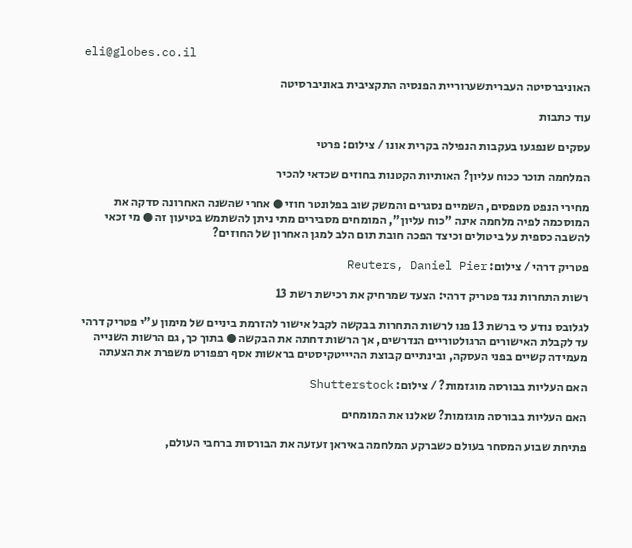eli@globes.co.il

האוניברסיטה העבריתשערוריית הפנסיה התקציבית באוניברסיטה

עוד כתבות

עסקים שנפגעו בעקבות הנפילה בקרית אונו / צילום: פרטי

המלחמה תוכר ככוח עליון? האותיות הקטנות בחוזים שכדאי להכיר

מחירי הנפט מטפסים, השמיים נסגרים והמשק שוב בפלונטר חוזי ● אחרי שהשנה האחרונה סדקה את המוסכמה לפיה מלחמה אינה "כוח עליון", המומחים מסבירים מתי ניתן להשתמש בטיעון זה ● מי זכאי להשבה כספית על ביטולים וכיצד הפכה חובת תום הלב למגן האחרון של החוזים?

פטריק דרהי / צילום: Reuters, Daniel Pier

רשות התחרות נגד פטריק דרהי: הצעד שמרחיק את רכישת רשת 13

לגלובס נודע כי ברשת 13 פנו לרשות התחרות בבקשה לקבל אישור להזרמת ביניים של מימון ע"י פטריק דרהי עד לקבלת האישורים הרגולטוריים הנדרשים, אך הרשות דחתה את הבקשה ● בתוך כך, גם הרשות השנייה מעמידה קשיים בפני העסקה, ובינתיים קבוצת ההיייטקיסטים בראשות אסף רפפורט משפרת את הצעתה

האם העליות בבורסה מוגזמות? / צילום: Shutterstock

האם העליות בבורסה מוגזמות? שאלנו את המומחים

פתיחת שבוע המסחר בעולם כשברקע המלחמה באיראן זעזעה את הבורסות ברחבי העולם,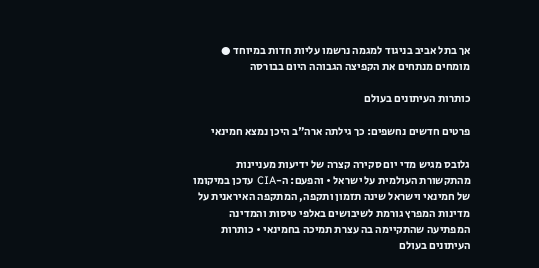אך בתל אביב בניגוד למגמה נרשמו עליות חדות במיוחד ● מומחים מנתחים את הקפיצה הגבוהה היום בבורסה

כותרות העיתונים בעולם

פרטים חדשים נחשפים: כך גילתה ארה"ב היכן נמצא חמינאי

גלובס מגיש מדי יום סקירה קצרה של ידיעות מעניינות מהתקשורת העולמית על ישראל • והפעם: ה-CIA עדכן במיקומו של חמינאי וישראל שינה תזמון ותקפה, המתקפה האיראנית על מדינות המפרץ גורמת לשיבושים באלפי טיסות והמדינה המפתיעה שהתקיימה בה עצרת תמיכה בחמינאי • כותרות העיתונים בעולם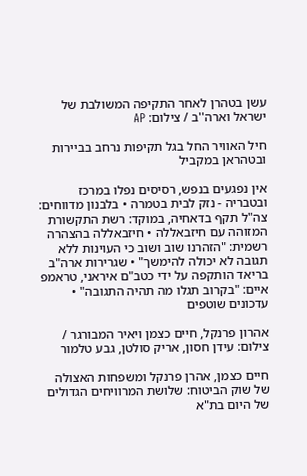עשן בטהרן לאחר התקיפה המשולבת של ישראל וארה''ב / צילום: AP

חיל האוויר החל בגל תקיפות נרחב בביירות ובטהראן במקביל

אין נפגעים בנפש, רסיסים נפלו במרכז ובטבריה - נזק לבית בטמרה • בלבנון מדווחים: צה"ל תקף בדאחיה, במוקד: רשת התקשורת המזוהה עם חיזבאללה • חיזבאללה בהצהרה רשמית: "הזהרנו שוב ושוב כי העוינות ללא תגובה לא יכולה להימשך" • שגרירות ארה"ב בריאד הותקפה על ידי כטב"ם איראני, טראמפ איים: "בקרוב תגלו מה תהיה התגובה" • עדכונים שוטפים

אהרון פרנקל, חיים כצמן ויאיר המבורגר / צילום: עידן חסון, אריק סולטן, גבע טלמור

חיים כצמן, אהרן פרנקל ומשפחות האצולה של שוק הביטוח: שלושת המרוויחים הגדולים של היום בת"א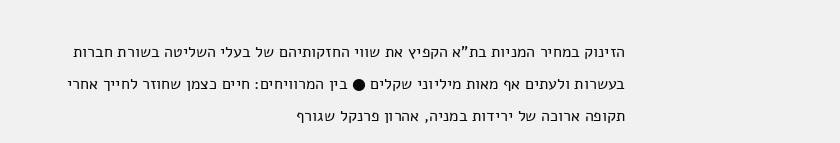הזינוק במחיר המניות בת"א הקפיץ את שווי החזקותיהם של בעלי השליטה בשורת חברות בעשרות ולעתים אף מאות מיליוני שקלים ● בין המרוויחים: חיים כצמן שחוזר לחייך אחרי תקופה ארוכה של ירידות במניה, אהרון פרנקל שגורף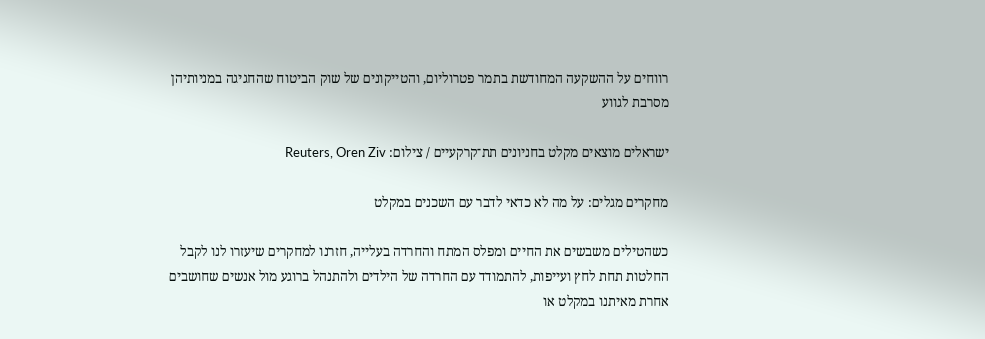רווחים על ההשקעה המחודשת בתמר פטרוליום, והטייקונים של שוק הביטוח שהחגיגה במניותיהן מסרבת לגווע

ישראלים מוצאים מקלט בחניונים תת־קרקעיים / צילום: Reuters, Oren Ziv

מחקרים מגלים: על מה לא כדאי לדבר עם השכנים במקלט

כשהטילים משבשים את החיים ומפלס המתח והחרדה בעלייה, חזרנו למחקרים שיעזרו לנו לקבל החלטות תחת לחץ ועייפות, להתמודד עם החרדה של הילדים ולהתנהל ברוגע מול אנשים שחושבים אחרת מאיתנו במקלט או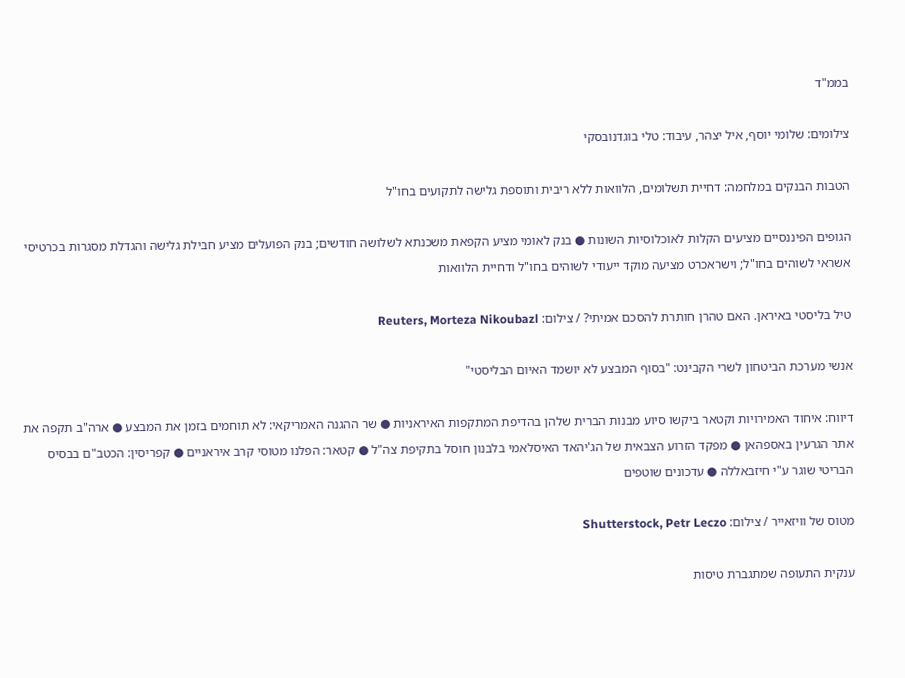בממ"ד

צילומים: שלומי יוסף, איל יצהר, עיבוד: טלי בוגדנובסקי

הטבות הבנקים במלחמה: דחיית תשלומים, הלוואות ללא ריבית ותוספת גלישה לתקועים בחו"ל

הגופים הפיננסיים מציעים הקלות לאוכלוסיות השונות ● בנק לאומי מציע הקפאת משכנתא לשלושה חודשים; בנק הפועלים מציע חבילת גלישה והגדלת מסגרות בכרטיסי אשראי לשוהים בחו"ל; וישראכרט מציעה מוקד ייעודי לשוהים בחו"ל ודחיית הלוואות

טיל בליסטי באיראן. האם טהרן חותרת להסכם אמיתי? / צילום: Reuters, Morteza Nikoubazl

אנשי מערכת הביטחון לשרי הקבינט: "בסוף המבצע לא יושמד האיום הבליסטי"

דיווח: איחוד האמירויות וקטאר ביקשו סיוע מבנות הברית שלהן בהדיפת המתקפות האיראניות ● שר ההגנה האמריקאי: לא תוחמים בזמן את המבצע ● ארה"ב תקפה את אתר הגרעין באספהאן ● מפקד הזרוע הצבאית של הג'יהאד האיסלאמי בלבנון חוסל בתקיפת צה"ל ● קטאר: הפלנו מטוסי קרב איראניים ● קפריסין: הכטב"ם בבסיס הבריטי שוגר ע"י חיזבאללה ● עדכונים שוטפים

מטוס של וויזאייר / צילום: Shutterstock, Petr Leczo

ענקית התעופה שמתגברת טיסות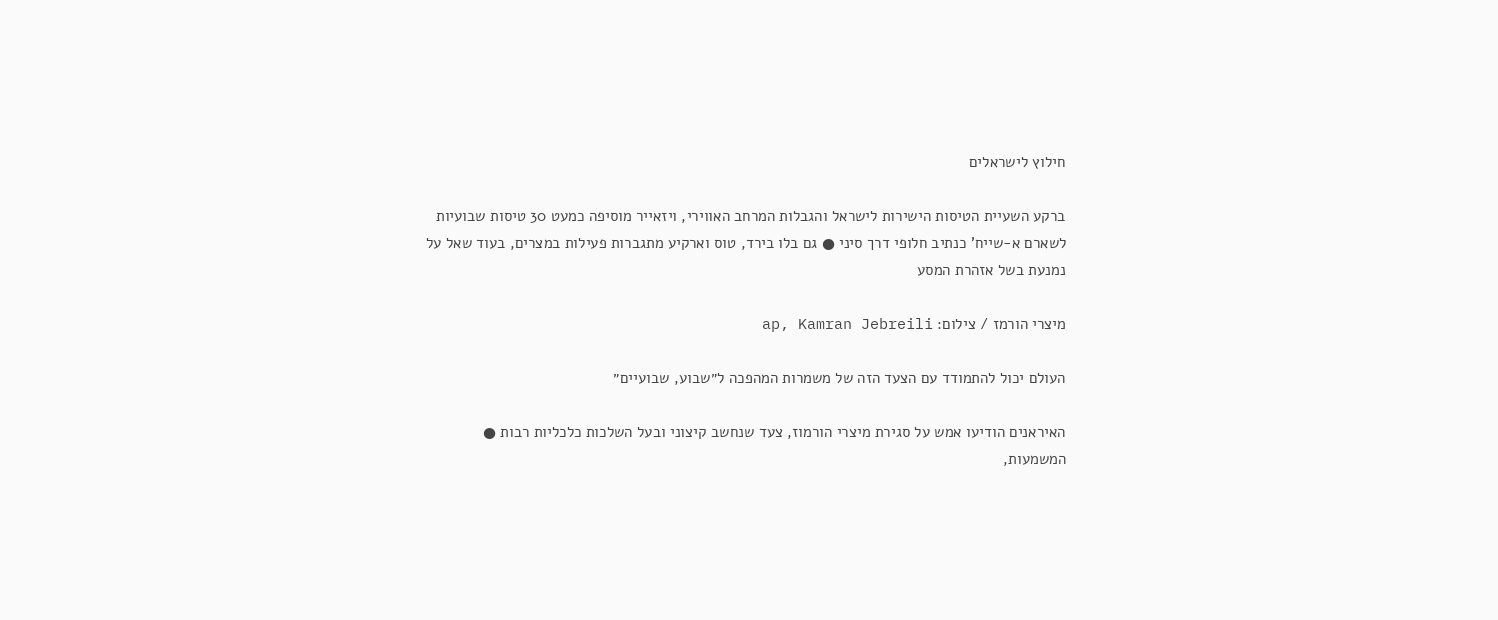חילוץ לישראלים

ברקע השעיית הטיסות הישירות לישראל והגבלות המרחב האווירי, ויזאייר מוסיפה כמעט 30 טיסות שבועיות לשארם א-שייח' כנתיב חלופי דרך סיני ● גם בלו בירד, טוס וארקיע מתגברות פעילות במצרים, בעוד שאל על נמנעת בשל אזהרת המסע

מיצרי הורמז / צילום: ap, Kamran Jebreili

העולם יכול להתמודד עם הצעד הזה של משמרות המהפכה ל״שבוע, שבועיים״

האיראנים הודיעו אמש על סגירת מיצרי הורמוז, צעד שנחשב קיצוני ובעל השלכות כלכליות רבות ● המשמעות,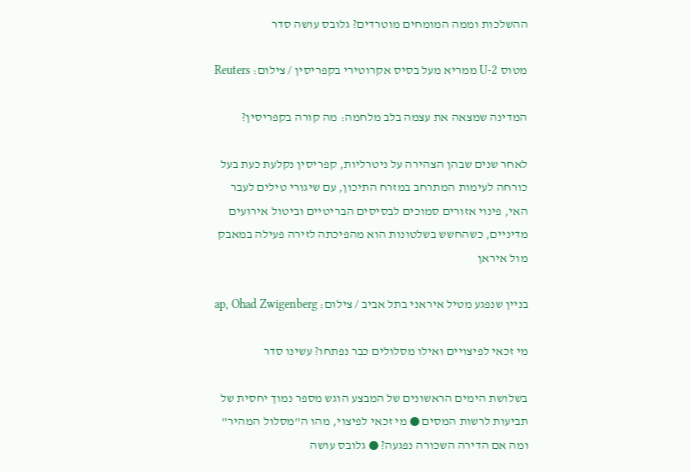ההשלכות וממה המומחים מוטרדים? גלובס עושה סדר

מטוס U-2 ממריא מעל בסיס אקרוטירי בקפריסין / צילום: Reuters

המדינה שמצאה את עצמה בלב מלחמה: מה קורה בקפריסין?

לאחר שנים שבהן הצהירה על ניטרליות, קפריסין נקלעת כעת בעל כורחה לעימות המתרחב במזרח התיכון, עם שיגורי טילים לעבר האי, פינוי אזורים סמוכים לבסיסים הבריטיים וביטול אירועים מדיניים, כשהחשש בשלטונות הוא מהפיכתה לזירה פעילה במאבק מול איראן

בניין שנפגע מטיל איראני בתל אביב / צילום: ap, Ohad Zwigenberg

מי זכאי לפיצויים ואילו מסלולים כבר נפתחו? עשינו סדר

בשלושת הימים הראשונים של המבצע הוגש מספר נמוך יחסית של תביעות לרשות המסים ● מי זכאי לפיצוי, מהו ה"מסלול המהיר" ומה אם הדירה השכורה נפגעה? ● גלובס עושה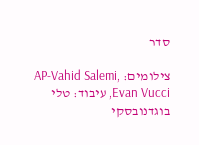סדר

צילומים: AP-Vahid Salemi, Evan Vucci, עיבוד: טלי בוגדנובסקי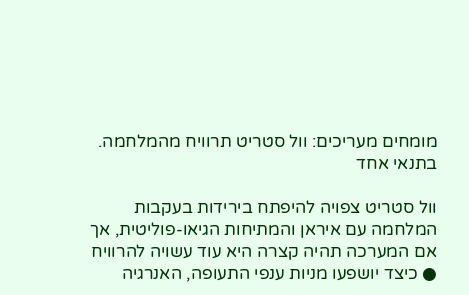מומחים מעריכים: וול סטריט תרוויח מהמלחמה. בתנאי אחד

וול סטריט צפויה להיפתח בירידות בעקבות המלחמה עם איראן והמתיחות הגיאו-פוליטית, אך אם המערכה תהיה קצרה היא עוד עשויה להרוויח ● כיצד יושפעו מניות ענפי התעופה, האנרגיה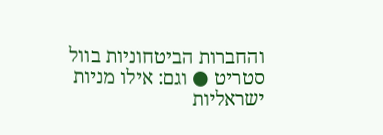והחברות הביטחוניות בוול סטריט ● וגם: אילו מניות ישראליות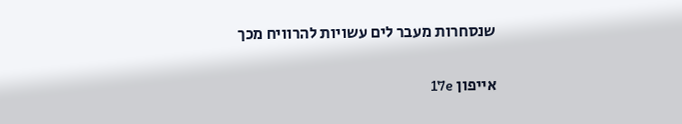שנסחרות מעבר לים עשויות להרוויח מכך

אייפון 17e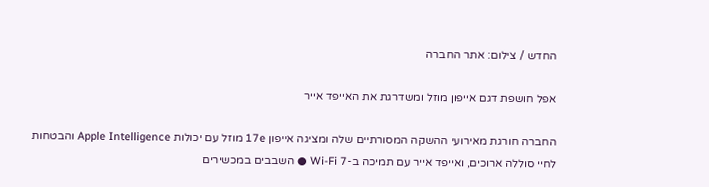החדש / צילום: אתר החברה

אפל חושפת דגם אייפון מוזל ומשדרגת את האייפד אייר

החברה חורגת מאירועי ההשקה המסורתיים שלה ומציגה אייפון 17e מוזל עם יכולות Apple Intelligence והבטחות לחיי סוללה ארוכים, ואייפד אייר עם תמיכה ב-Wi-Fi 7 ● השבבים במכשירים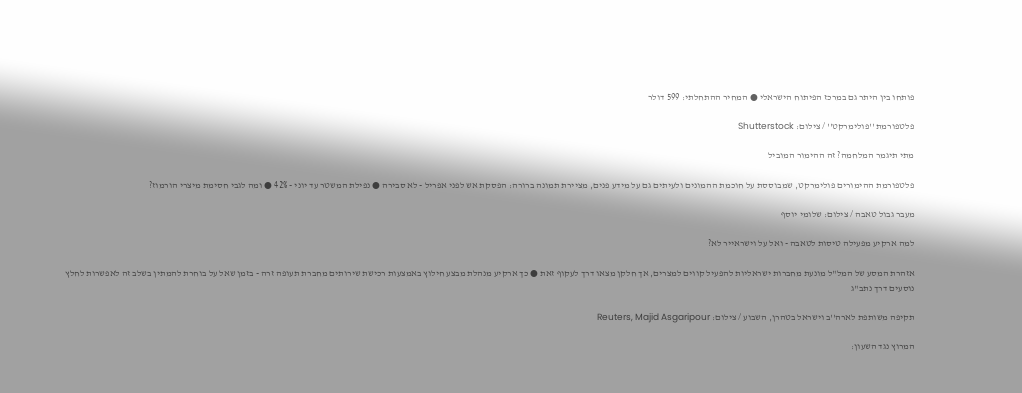פותחו בין היתר גם במרכז הפיתוח הישראלי ● המחיר ההתחלתי: 599 דולר

פלטפורמת ''פולימרקט'' / צילום: Shutterstock

מתי תיגמר המלחמה? זה ההימור המוביל

פלטפורמת ההימורים פולימרקט, שמבוססת על חוכמת ההמונים ולעיתים גם על מידע פנים, מציירת תמונה ברורה: הפסקת אש לפני אפריל - לא סבירה ● נפילת המשטר עד יוני - 42% ● ומה לגבי חסימת מיצרי הורמוז?

מעבר גבול טאבה / צילום: שלומי יוסף

למה ארקיע מפעילה טיסות לטאבה - ואל על וישראייר לא?

אזהרת המסע של המל"ל מונעת מחברות ישראליות להפעיל קווים למצרים, אך חלקן מצאו דרך לעקוף זאת ● כך ארקיע מנהלת מבצע חילוץ באמצעות רכישת שירותים מחברת תעופה זרה - בזמן שאל על בוחרת להמתין בשלב זה לאפשרות לחלץ נוסעים דרך נתב"ג

תקיפה משותפת לארה''ב וישראל בטהרן, השבוע / צילום: Reuters, Majid Asgaripour

המרוץ נגד השעון: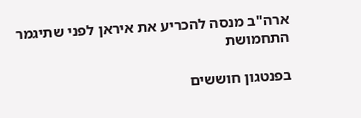ארה"ב מנסה להכריע את איראן לפני שתיגמר התחמושת

בפנטגון חוששים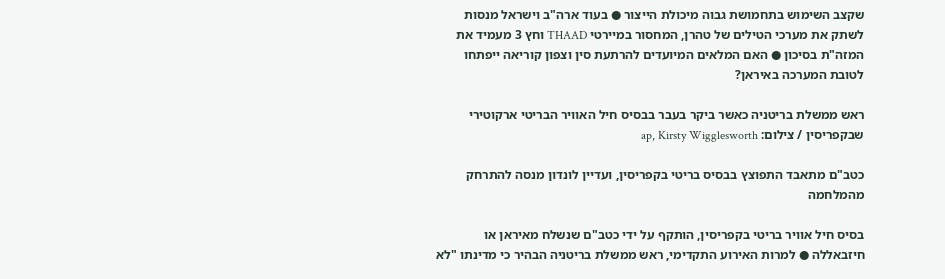שקצב השימוש בתחמושת גבוה מיכולת הייצור ● בעוד ארה"ב וישראל מנסות לשתק את מערכי הטילים של טהרן, המחסור במיירטי THAAD וחץ 3 מעמיד את המזה"ת בסיכון ● האם המלאים המיועדים להרתעת סין וצפון קוריאה ייפתחו לטובת המערכה באיראן?

ראש ממשלת בריטניה כאשר ביקר בעבר בבסיס חיל האוויר הבריטי ארקוטירי שבקפריסין / צילום: ap, Kirsty Wigglesworth

כטב"ם מתאבד התפוצץ בבסיס בריטי בקפריסין, ועדיין לונדון מנסה להתרחק מהמלחמה

בסיס חיל אוויר בריטי בקפריסין, הותקף על ידי כטב"ם שנשלח מאיראן או חיזבאללה ● למרות האירוע התקדימי, ראש ממשלת בריטניה הבהיר כי מדינתו "לא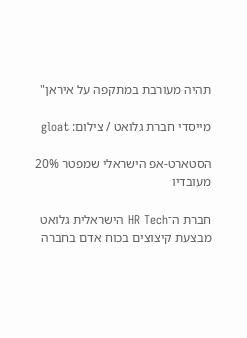תהיה מעורבת במתקפה על איראן"

מייסדי חברת גלואט / צילום: gloat

הסטארט-אפ הישראלי שמפטר 20% מעובדיו

חברת ה־HR Tech הישראלית גלואט מבצעת קיצוצים בכוח אדם בחברה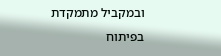ובמקביל מתמקדת בפיתוח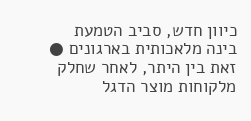כיוון חדש, סביב הטמעת בינה מלאכותית בארגונים ● זאת בין היתר, לאחר שחלק מלקוחות מוצר הדגל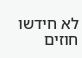לא חידשו חוזים